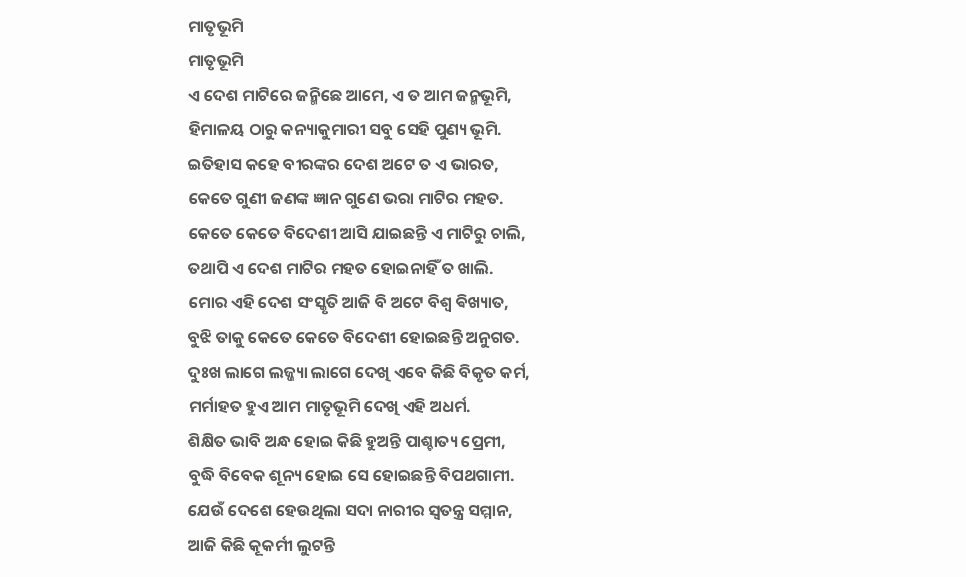ମାତୃଭୂମି
ମାତୃଭୂମି
ଏ ଦେଶ ମାଟିରେ ଜନ୍ମିଛେ ଆମେ, ଏ ତ ଆମ ଜନ୍ମଭୂମି,
ହିମାଳୟ ଠାରୁ କନ୍ୟାକୁମାରୀ ସବୁ ସେହି ପୁଣ୍ୟ ଭୂମି.
ଇତିହାସ କହେ ବୀରଙ୍କର ଦେଶ ଅଟେ ତ ଏ ଭାରତ,
କେତେ ଗୁଣୀ ଜଣଙ୍କ ଜ୍ଞାନ ଗୁଣେ ଭରା ମାଟିର ମହତ.
କେତେ କେତେ ବିଦେଶୀ ଆସି ଯାଇଛନ୍ତି ଏ ମାଟିରୁ ଚାଲି,
ତଥାପି ଏ ଦେଶ ମାଟିର ମହତ ହୋଇନାହିଁ ତ ଖାଲି.
ମୋର ଏହି ଦେଶ ସଂସ୍କୃତି ଆଜି ବି ଅଟେ ବିଶ୍ୱ ଵିଖ୍ୟାତ,
ବୁଝି ତାକୁ କେତେ କେତେ ବିଦେଶୀ ହୋଇଛନ୍ତି ଅନୁଗତ.
ଦୁଃଖ ଲାଗେ ଲଜ୍ଜ୍ୟା ଲାଗେ ଦେଖି ଏବେ କିଛି ବିକୃତ କର୍ମ,
ମର୍ମାହତ ହୁଏ ଆମ ମାତୃଭୂମି ଦେଖି ଏହି ଅଧର୍ମ.
ଶିକ୍ଷିତ ଭାବି ଅନ୍ଧ ହୋଇ କିଛି ହୁଅନ୍ତି ପାଶ୍ଚାତ୍ୟ ପ୍ରେମୀ,
ବୁଦ୍ଧି ବିବେକ ଶୂନ୍ୟ ହୋଇ ସେ ହୋଇଛନ୍ତି ବିପଥଗାମୀ.
ଯେଉଁ ଦେଶେ ହେଉଥିଲା ସଦା ନାରୀର ସ୍ୱତନ୍ତ୍ର ସମ୍ମାନ,
ଆଜି କିଛି କୂକର୍ମୀ ଲୁଟନ୍ତି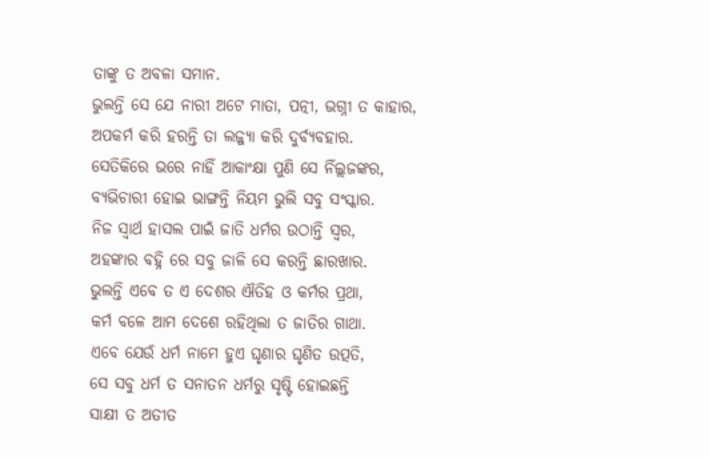ତାଙ୍କୁ ତ ଅବଳା ସମାନ.
ଭୁଲନ୍ତି ସେ ଯେ ନାରୀ ଅଟେ ମାତା, ପତ୍ନୀ, ଭଗ୍ନୀ ତ କାହାର,
ଅପକର୍ମ କରି ହରନ୍ତି ତା ଲଜ୍ଜ୍ୟା କରି ଦୁର୍ବ୍ୟବହାର.
ସେତିକିରେ ଭରେ ନାହିଁ ଆକାଂକ୍ଷା ପୁଣି ସେ ନିଁଲ୍ଲଜଙ୍କର,
ବ୍ୟଭିଚାରୀ ହୋଇ ଭାଙ୍ଗନ୍ତି ନିୟମ ଭୁଲି ସବୁ ସଂସ୍କାର.
ନିଜ ସ୍ୱାର୍ଥ ହାସଲ ପାଇଁ ଜାତି ଧର୍ମର ଉଠାନ୍ତି ସ୍ୱର,
ଅହଙ୍କାର ବହ୍ନି ରେ ସବୁ ଜାଳି ସେ କରନ୍ତି ଛାରଖାର.
ଭୁଲନ୍ତି ଏବେ ତ ଏ ଦେଶର ଐତିହ ଓ କର୍ମର ପ୍ରଥା,
କର୍ମ ବଳେ ଆମ ଦେଶେ ରହିଥିଲା ତ ଜାତିର ଗାଥା.
ଏବେ ଯେଉଁ ଧର୍ମ ନାମେ ହୁଏ ଘୃଣାର ଘୃଣିତ ଉତ୍ପତି,
ସେ ସବୁ ଧର୍ମ ତ ସନାତନ ଧର୍ମରୁ ସୃଷ୍ଟି ହୋଇଛନ୍ତି
ସାକ୍ଷୀ ତ ଅତୀତ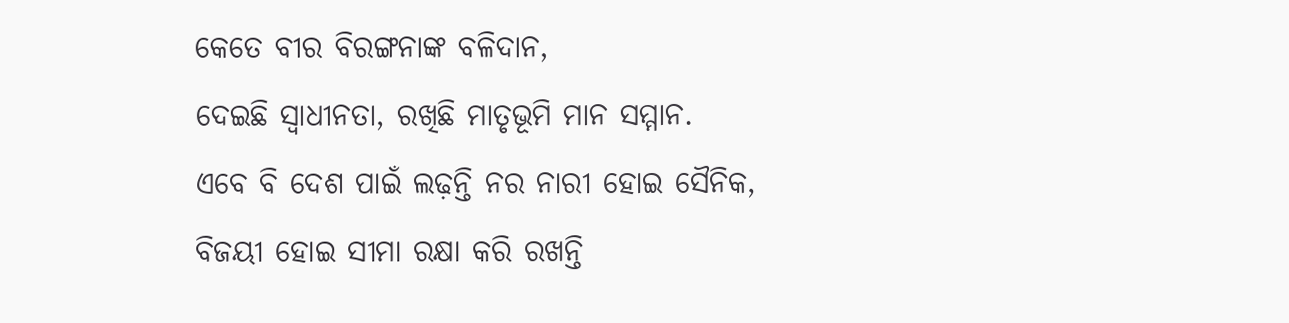କେତେ ବୀର ବିରଙ୍ଗନାଙ୍କ ବଳିଦାନ,
ଦେଇଛି ସ୍ୱାଧୀନତା, ରଖିଛି ମାତୃଭୂମି ମାନ ସମ୍ମାନ.
ଏବେ ବି ଦେଶ ପାଇଁ ଲଢ଼ନ୍ତି ନର ନାରୀ ହୋଇ ସୈନିକ,
ବିଜୟୀ ହୋଇ ସୀମା ରକ୍ଷା କରି ରଖନ୍ତି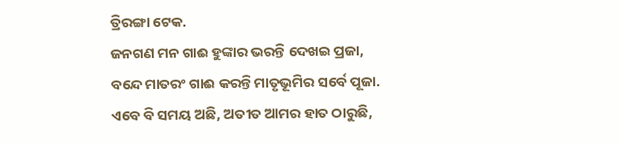ତ୍ରିରଙ୍ଗା ଟେକ.
ଜନଗଣ ମନ ଗାଈ ହୁଙ୍କାର ଭରନ୍ତି ଦେଖଇ ପ୍ରଜା,
ବନ୍ଦେ ମାତରଂ ଗାଈ କରନ୍ତି ମାତୃଭୂମିର ସର୍ବେ ପୂଜା.
ଏବେ ବି ସମୟ ଅଛି, ଅତୀତ ଆମର ହାତ ଠାରୁଛି,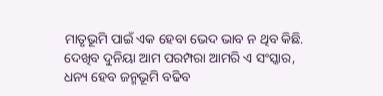ମାତୃଭୂମି ପାଇଁ ଏକ ହେବା ଭେଦ ଭାବ ନ ଥିବ କିଛି.
ଦେଖିବ ଦୁନିୟା ଆମ ପରମ୍ପରା ଆମରି ଏ ସଂସ୍କାର,
ଧନ୍ୟ ହେବ ଜନ୍ମଭୂମି ବଢିବ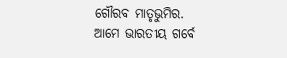ଗୌରବ ମାତୃଭୁମିର.
ଆମେ ଭାରତୀୟ ଗର୍ବେ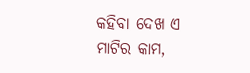କହିବା ଦେଖ ଏ ମାଟିର କାମ,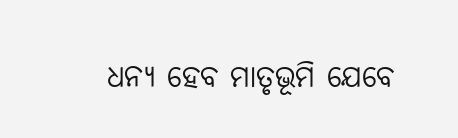ଧନ୍ୟ ହେବ ମାତୃଭୂମି ଯେବେ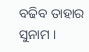ବଢିବ ତାହାର ସୁନାମ ।